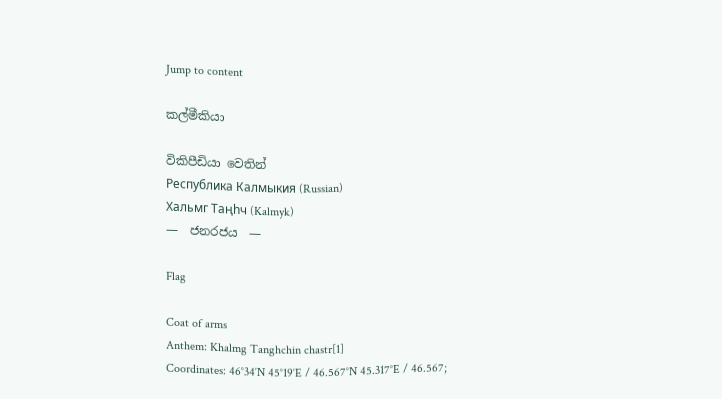Jump to content

කල්මීකියා

විකිපීඩියා වෙතින්
Республика Калмыкия (Russian)
Хальмг Таңһч (Kalmyk)
—  ජනරජය  —

Flag

Coat of arms
Anthem: Khalmg Tanghchin chastr[1]
Coordinates: 46°34′N 45°19′E / 46.567°N 45.317°E / 46.567;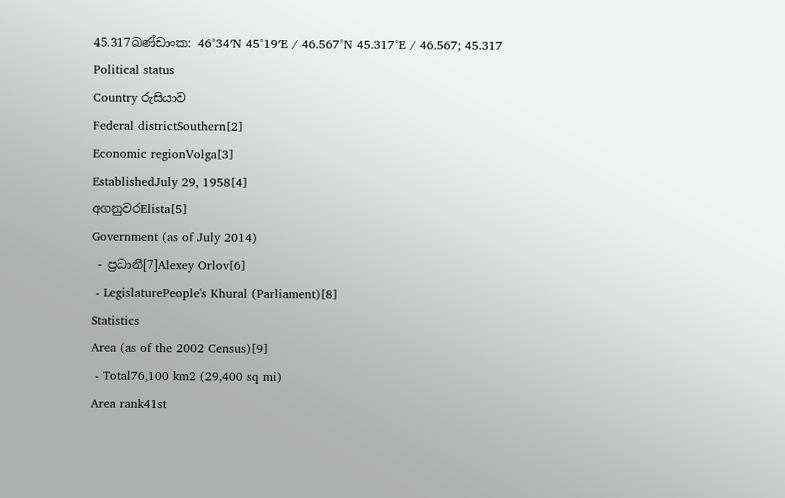45.317ඛණ්ඩාංක: 46°34′N 45°19′E / 46.567°N 45.317°E / 46.567; 45.317
Political status
Country රුසියාව
Federal districtSouthern[2]
Economic regionVolga[3]
EstablishedJuly 29, 1958[4]
අගනුවරElista[5]
Government (as of July 2014)
 - ප්‍රධානී[7]Alexey Orlov[6]
 - LegislaturePeople's Khural (Parliament)[8]
Statistics
Area (as of the 2002 Census)[9]
 - Total76,100 km2 (29,400 sq mi)
Area rank41st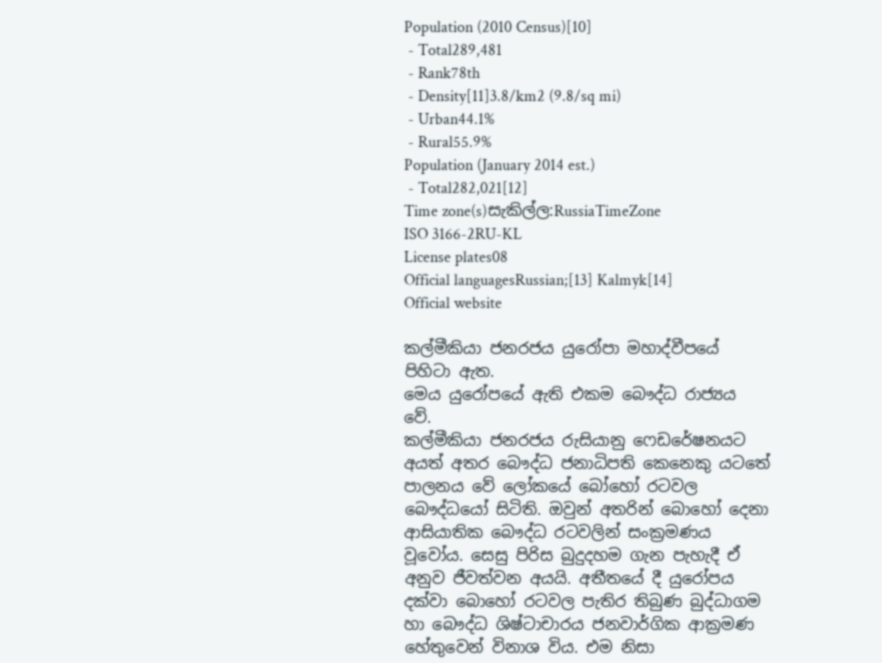Population (2010 Census)[10]
 - Total289,481
 - Rank78th
 - Density[11]3.8/km2 (9.8/sq mi)
 - Urban44.1%
 - Rural55.9%
Population (January 2014 est.)
 - Total282,021[12]
Time zone(s)සැකිල්ල:RussiaTimeZone
ISO 3166-2RU-KL
License plates08
Official languagesRussian;[13] Kalmyk[14]
Official website

කල්මීකියා ජනරජය යුරෝපා මහාද්වීපයේ පිහිටා ඇත.
මෙය යුරෝපයේ ඇති එකම බෞද්ධ රාජ්‍යය වේ.
කල්මීකියා ජනරජය රුසියානු ෆෙඩරේෂනයට අයත් අතර බෞද්ධ ජනාධිපති කෙනෙකු යටතේ පාලනය වේ ලෝකයේ බෝහෝ රටවල බෞද්ධයෝ සිටිති. ඔවුන් අතරින් බොහෝ දෙනා ආසියාතික බෞද්ධ රටවලින් සංක්‍රමණය වූවෝය. සෙසු පිරිස බුදුදහම ගැන පැහැදී ඒ අනුව ජීවත්වන අයයි. අතීතයේ දී යුරෝපය දක්‌වා බොහෝ රටවල පැතිර තිබුණ බුද්ධාගම හා බෞද්ධ ශිෂ්ටාචාරය ජනවාර්ගික ආක්‍රමණ හේතුවෙන් විනාශ විය. එම නිසා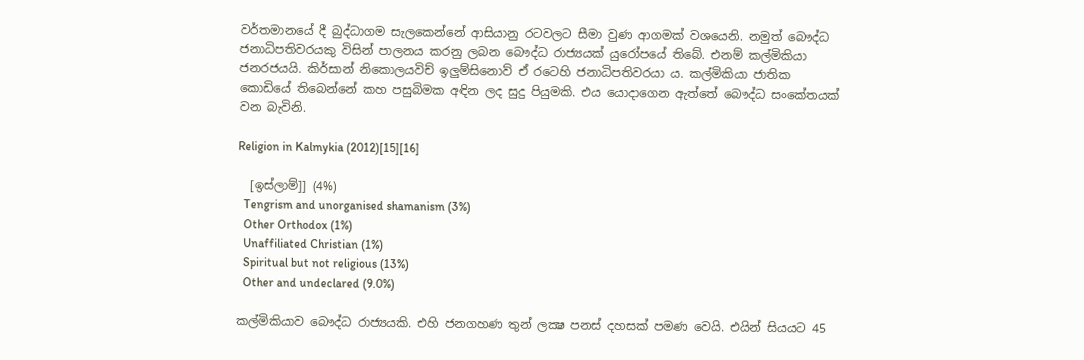වර්තමානයේ දී බුද්ධාගම සැලකෙන්නේ ආසියානු රටවලට සීමා වුණ ආගමක්‌ වශයෙනි. නමුත් බෞද්ධ ජනාධිපතිවරයකු විසින් පාලනය කරනු ලබන බෞද්ධ රාජ්‍යයක්‌ යුරෝපයේ තිබේ. එනම් කල්මිකියා ජනරජයයි. කිර්සාන් නිකොලයවිච් ඉලුම්සිනොව් ඒ රටෙහි ජනාධිපතිවරයා ය. කල්මිකියා ජාතික කොඩියේ තිබෙන්නේ කහ පසුබිමක අඳින ලද සුදු පියුමකි. එය යොදාගෙන ඇත්තේ බෞද්ධ සංකේතයක්‌ වන බැවිනි.

Religion in Kalmykia (2012)[15][16]

  [ඉස්ලාම්]] (4%)
  Tengrism and unorganised shamanism (3%)
  Other Orthodox (1%)
  Unaffiliated Christian (1%)
  Spiritual but not religious (13%)
  Other and undeclared (9.0%)

කල්මිකියාව බෞද්ධ රාජ්‍යයකි. එහි ජනගහණ තුන් ලක්‍ෂ පනස්‌ දහසක්‌ පමණ වෙයි. එයින් සියයට 45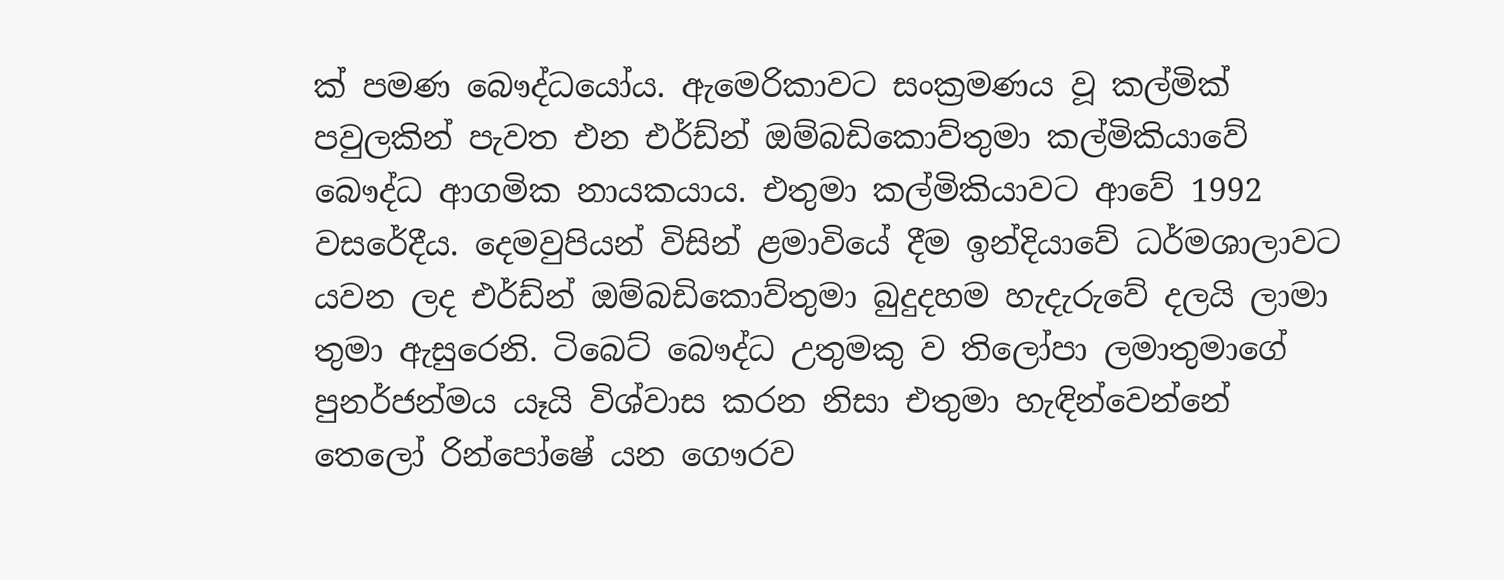ක්‌ පමණ බෞද්ධයෝය. ඇමෙරිකාවට සංක්‍රමණය වූ කල්මික්‌ පවුලකින් පැවත එන එර්ඩ්න් ඔම්බඩිකොව්තුමා කල්මිකියාවේ බෞද්ධ ආගමික නායකයාය. එතුමා කල්මිකියාවට ආවේ 1992 වසරේදීය. දෙමවුපියන් විසින් ළමාවියේ දීම ඉන්දියාවේ ධර්මශාලාවට යවන ලද එර්ඩ්න් ඔම්බඩිකොව්තුමා බුදුදහම හැදැරුවේ දලයි ලාමා තුමා ඇසුරෙනි. ටිබෙට්‌ බෞද්ධ උතුමකු ව තිලෝපා ලමාතුමාගේ පුනර්ජන්මය යෑයි විශ්වාස කරන නිසා එතුමා හැඳින්වෙන්නේ තෙලෝ රින්පෝෂේ යන ගෞරව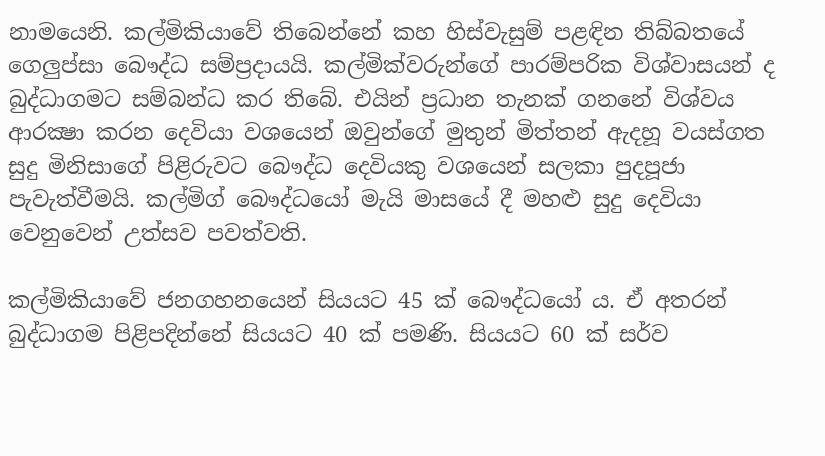නාමයෙනි. කල්මිකියාවේ තිබෙන්නේ කහ හිස්‌වැසුම් පළඳින තිබ්බතයේ ගෙලුප්සා බෞද්ධ සම්ප්‍රදායයි. කල්මික්‌වරුන්ගේ පාරම්පරික විශ්වාසයන් ද බුද්ධාගමට සම්බන්ධ කර තිබේ. එයින් ප්‍රධාන තැනක්‌ ගනනේ විශ්වය ආරක්‍ෂා කරන දෙවියා වශයෙන් ඔවුන්ගේ මුතුන් මිත්තන් ඇදහූ වයස්‌ගත සුදු මිනිසාගේ පිළිරුවට බෞද්ධ දෙවියකු වශයෙන් සලකා පුදපූජා පැවැත්වීමයි. කල්මිග් බෞද්ධයෝ මැයි මාසයේ දී මහළු සුදු දෙවියා වෙනුවෙන් උත්සව පවත්වති.

කල්මිකියාවේ ජනගහනයෙන් සියයට 45 ක්‌ බෞද්ධයෝ ය. ඒ අතරන් බුද්ධාගම පිළිපදින්නේ සියයට 40 ක්‌ පමණි. සියයට 60 ක්‌ සර්ව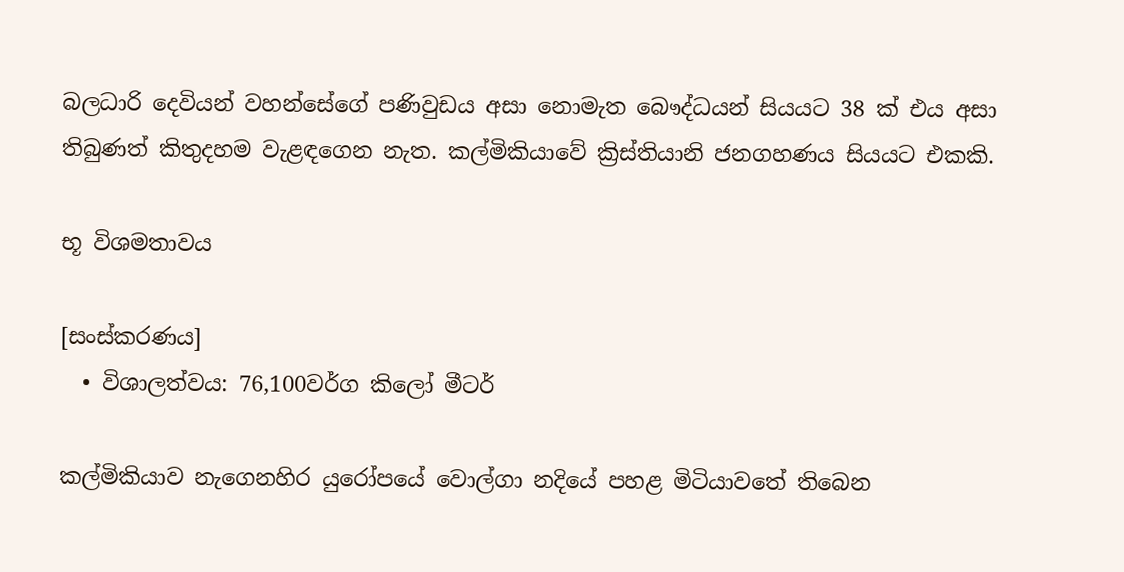බලධාරි දෙවියන් වහන්සේගේ පණිවුඩය අසා නොමැත බෞද්ධයන් සියයට 38 ක්‌ එය අසා තිබුණත් කිතුදහම වැළඳගෙන නැත. කල්මිකියාවේ ක්‍රිස්‌තියානි ජනගහණය සියයට එකකි.

භූ විශමතාවය

[සංස්කරණය]
  • විශාලත්වය: 76,100වර්ග කිලෝ මීටර්

කල්මිකියාව නැගෙනහිර යුරෝපයේ වොල්ගා නදියේ පහළ මිටියාවතේ තිබෙන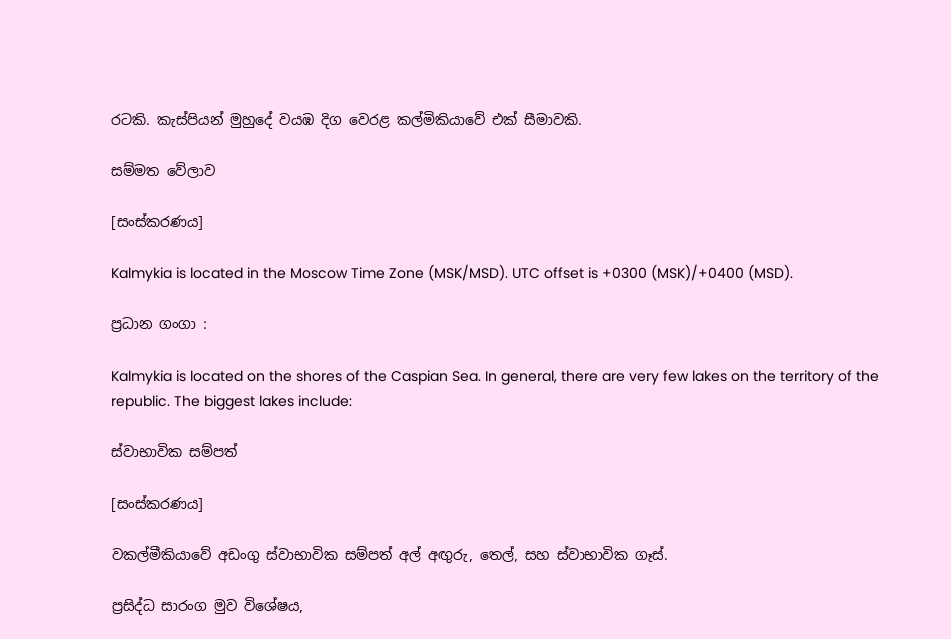රටකි. කැස්‌පියන් මුහුදේ වයඹ දිග වෙරළ කල්මිකියාවේ එක්‌ සීමාවකි.

සම්මත වේලාව

[සංස්කරණය]

Kalmykia is located in the Moscow Time Zone (MSK/MSD). UTC offset is +0300 (MSK)/+0400 (MSD).

ප්‍රධාන ගංගා :

Kalmykia is located on the shores of the Caspian Sea. In general, there are very few lakes on the territory of the republic. The biggest lakes include:

ස්වාභාවික සම්පත්

[සංස්කරණය]

වකල්මීකියාවේ අඩංගු ස්වාභාවික සම්පත් අල් අඟුරු, තෙල්, සහ ස්වාභාවික ගෑස්.

ප්‍රසිද්ධ සාරංග මුව විශේෂය,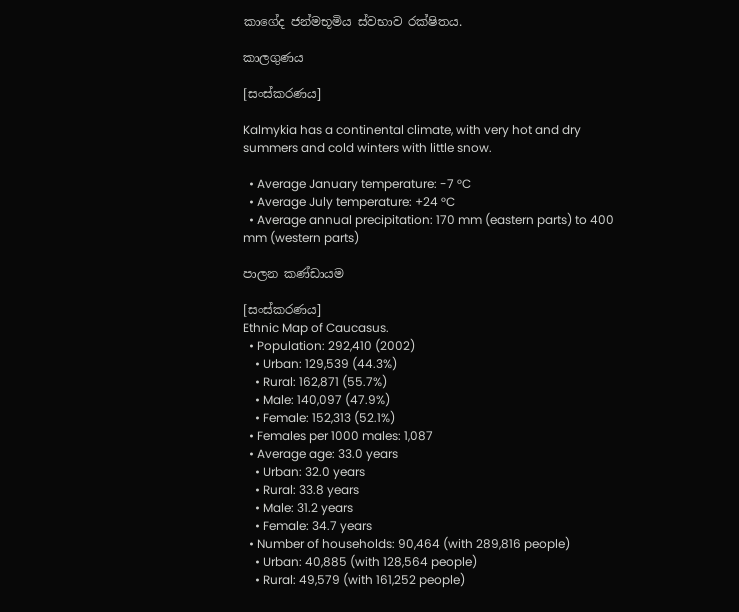කාගේද ජන්මභූමිය ස්වභාව රක්ෂිතය.

කාලගුණය

[සංස්කරණය]

Kalmykia has a continental climate, with very hot and dry summers and cold winters with little snow.

  • Average January temperature: -7 °C
  • Average July temperature: +24 °C
  • Average annual precipitation: 170 mm (eastern parts) to 400 mm (western parts)

පාලන කණ්ඩායම

[සංස්කරණය]
Ethnic Map of Caucasus.
  • Population: 292,410 (2002)
    • Urban: 129,539 (44.3%)
    • Rural: 162,871 (55.7%)
    • Male: 140,097 (47.9%)
    • Female: 152,313 (52.1%)
  • Females per 1000 males: 1,087
  • Average age: 33.0 years
    • Urban: 32.0 years
    • Rural: 33.8 years
    • Male: 31.2 years
    • Female: 34.7 years
  • Number of households: 90,464 (with 289,816 people)
    • Urban: 40,885 (with 128,564 people)
    • Rural: 49,579 (with 161,252 people)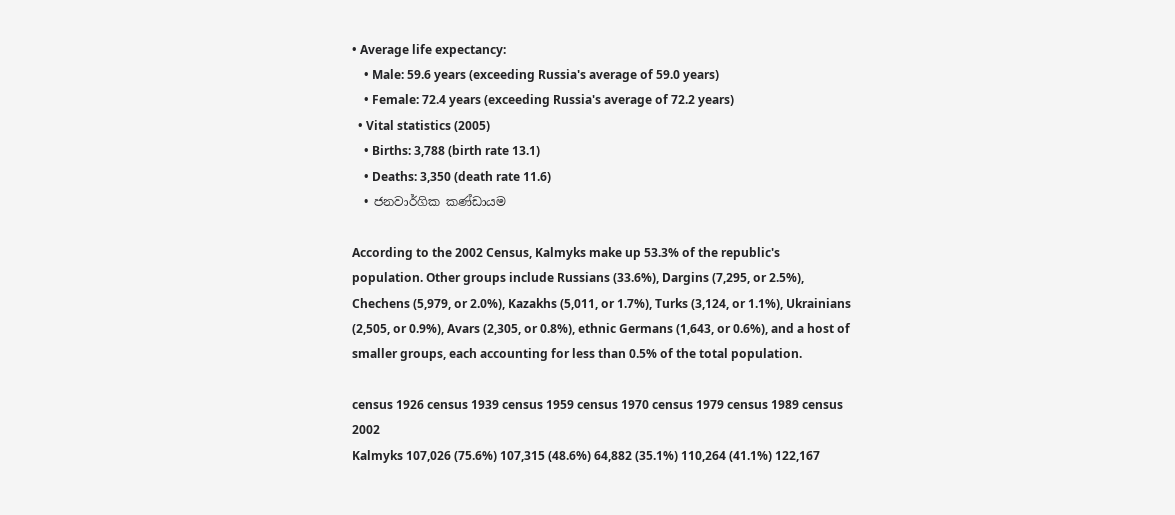• Average life expectancy:
    • Male: 59.6 years (exceeding Russia's average of 59.0 years)
    • Female: 72.4 years (exceeding Russia's average of 72.2 years)
  • Vital statistics (2005)
    • Births: 3,788 (birth rate 13.1)
    • Deaths: 3,350 (death rate 11.6)
  • ජනවාර්ගික කණ්ඩායම

According to the 2002 Census, Kalmyks make up 53.3% of the republic's population. Other groups include Russians (33.6%), Dargins (7,295, or 2.5%), Chechens (5,979, or 2.0%), Kazakhs (5,011, or 1.7%), Turks (3,124, or 1.1%), Ukrainians (2,505, or 0.9%), Avars (2,305, or 0.8%), ethnic Germans (1,643, or 0.6%), and a host of smaller groups, each accounting for less than 0.5% of the total population.

census 1926 census 1939 census 1959 census 1970 census 1979 census 1989 census 2002
Kalmyks 107,026 (75.6%) 107,315 (48.6%) 64,882 (35.1%) 110,264 (41.1%) 122,167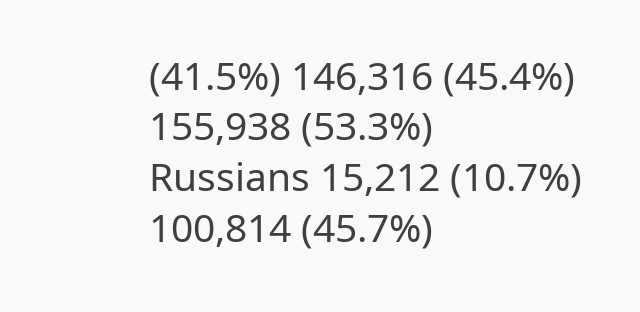(41.5%) 146,316 (45.4%) 155,938 (53.3%)
Russians 15,212 (10.7%) 100,814 (45.7%)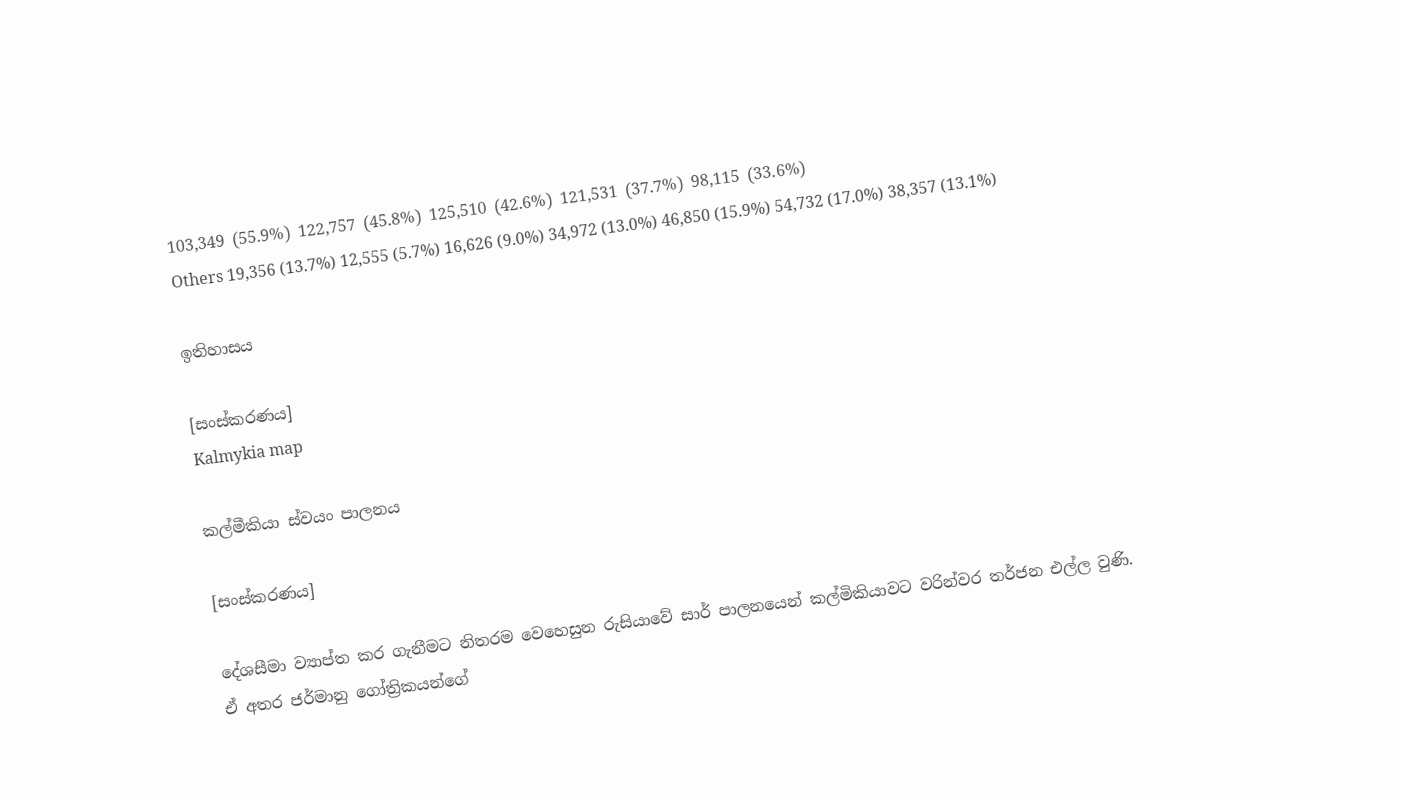103,349 (55.9%) 122,757 (45.8%) 125,510 (42.6%) 121,531 (37.7%) 98,115 (33.6%)
Others 19,356 (13.7%) 12,555 (5.7%) 16,626 (9.0%) 34,972 (13.0%) 46,850 (15.9%) 54,732 (17.0%) 38,357 (13.1%)

ඉතිහාසය

[සංස්කරණය]
Kalmykia map

කල්මීකියා ස්වයං පාලනය

[සංස්කරණය]

දේශසීමා ව්‍යාප්ත කර ගැනීමට නිතරම වෙහෙසුන රුසියාවේ සාර් පාලනයෙන් කල්මිකියාවට වරින්වර තර්ජන එල්ල වුණි. ඒ අතර ජර්මානු ගෝත්‍රිකයන්ගේ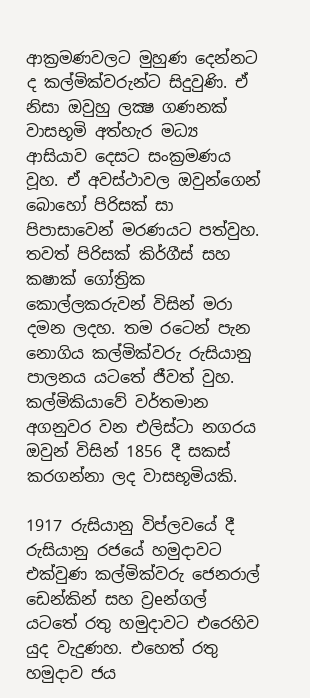ආක්‍රමණවලට මුහුණ දෙන්නට ද කල්මික්‌වරුන්ට සිදුවුණි. ඒ නිසා ඔවුහු ලක්‍ෂ ගණනක්‌ වාසභූමි අත්හැර මධ්‍ය ආසියාව දෙසට සංක්‍රමණය වූහ. ඒ අවස්‌ථාවල ඔවුන්ගෙන් බොහෝ පිරිසක්‌ සා පිපාසාවෙන් මරණයට පත්වුහ. තවත් පිරිසක්‌ කිර්ගීස්‌ සහ කෂාක්‌ ගෝත්‍රික කොල්ලකරුවන් විසින් මරා දමන ලදහ. තම රටෙන් පැන නොගිය කල්මික්‌වරු රුසියානු පාලනය යටතේ ජීවත් වුහ. කල්මිකියාවේ වර්තමාන අගනුවර වන එලිස්‌ටා නගරය ඔවුන් විසින් 1856 දී සකස්‌ කරගන්නා ලද වාසභූමියකි.

1917 රුසියානු විප්ලවයේ දී රුසියානු රජයේ හමුදාවට එක්‌වුණ කල්මික්‌වරු ජෙනරාල් ඩෙන්කින් සහ ව්‍රeන්ගල් යටතේ රතු හමුදාවට එරෙහිව යුද වැදුණහ. එහෙත් රතු හමුදාව ජය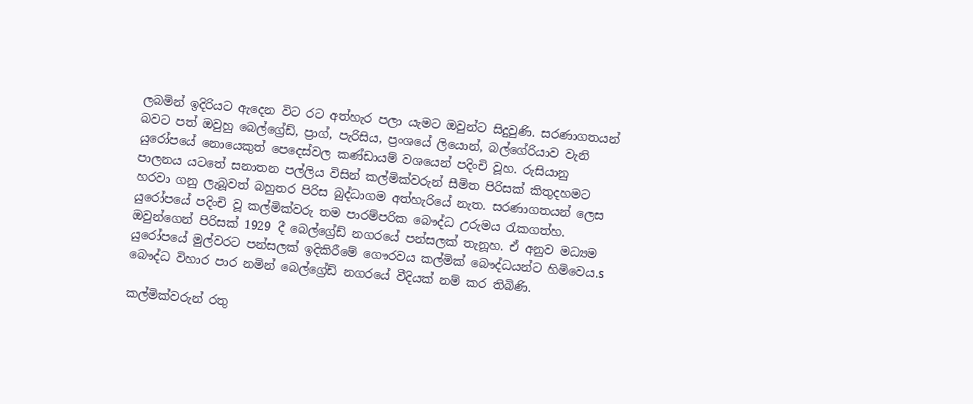ලබමින් ඉදිරියට ඇදෙන විට රට අත්හැර පලා යැමට ඔවුන්ට සිදුවුණි. සරණාගතයන් බවට පත් ඔවුහු බෙල්ග්‍රේඩ්, ප්‍රාග්, පැරිසිය, ප්‍රංශයේ ලියොන්, බල්ගේරියාව වැනි යුරෝපයේ නොයෙකුත් පෙදෙස්‌වල කණ්‌ඩායම් වශයෙන් පදිංචි වූහ. රුසියානු පාලනය යටතේ සනාතන පල්ලිය විසින් කල්මික්‌වරුන් සීමිත පිරිසක්‌ කිතුදහමට හරවා ගනු ලැබූවත් බහුතර පිරිස බුද්ධාගම අත්හැරියේ නැත. සරණාගතයන් ලෙස යුරෝපයේ පදිංචි වූ කල්මික්‌වරු තම පාරම්පරික බෞද්ධ උරුමය රැකගත්හ. ඔවුන්ගෙන් පිරිසක්‌ 1929 දී බෙල්ග්‍රේඩ් නගරයේ පන්සලක්‌ තැනූහ. ඒ අනුව මධ්‍යම යුරෝපයේ මුල්වරට පන්සලක්‌ ඉදිකිරීමේ ගෞරවය කල්මික්‌ බෞද්ධයන්ට හිමිවෙය.s බෞද්ධ විහාර පාර නමින් බෙල්ග්‍රේඩ් නගරයේ වීදියක්‌ නම් කර තිබිණි.

කල්මික්‌වරුන් රතු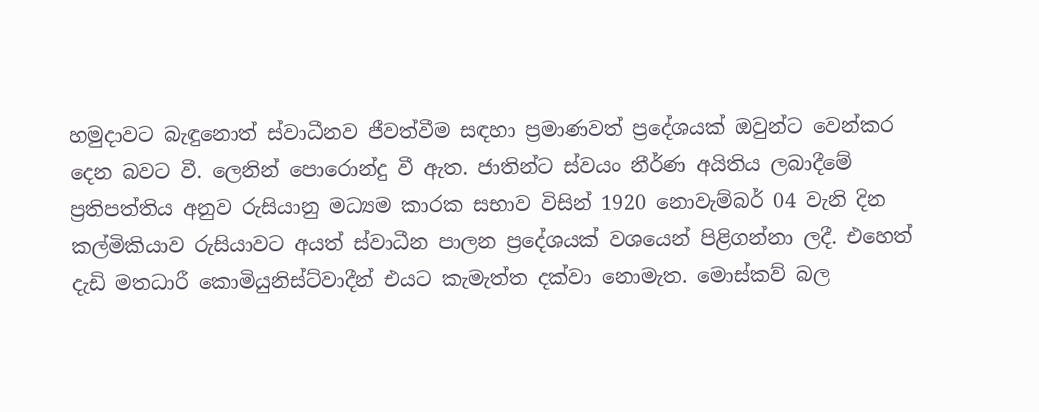හමුදාවට බැඳුනොත් ස්‌වාධීනව ජීවත්වීම සඳහා ප්‍රමාණවත් ප්‍රදේශයක්‌ ඔවුන්ට වෙන්කර දෙන බවට වී. ලෙනින් පොරොන්දු වී ඇත. ජාතින්ට ස්‌වයං නීර්ණ අයිතිය ලබාදීමේ ප්‍රතිපත්තිය අනුව රුසියානු මධ්‍යම කාරක සභාව විසින් 1920 නොවැම්බර් 04 වැනි දින කල්මිකියාව රුසියාවට අයත් ස්‌වාධීන පාලන ප්‍රදේශයක්‌ වශයෙන් පිළිගන්නා ලදී. එහෙත් දැඩි මතධාරී කොමියුනිස්‌ට්‌වාදීන් එයට කැමැත්ත දක්‌වා නොමැත. මොස්‌කව් බල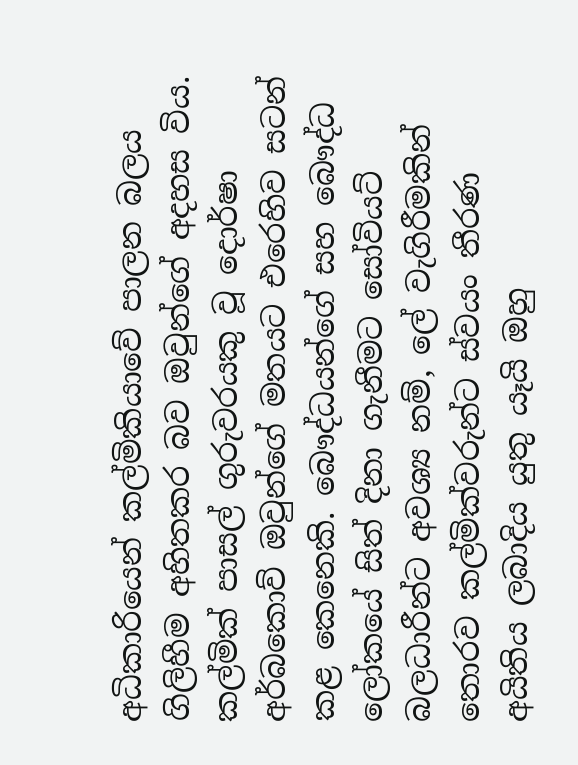අධිකාරියෙන් කල්මිකියාවේ පාලන බලය ගිලිහීම අහිතකර බව ඔවුන්ගේ අදහස විය. කල්මික්‌ පාසල් ගුරුවරයකු වූ දොර්ෂා අර්බකොව් ඔවුන්ගේ මතයට එරෙහිව සටන් කළ කෙනෙකි. බෞද්ධයන්ගේ සහ බෞද්ධ ලෝකයේ සිත් දිනා ගැනීමට සෝවියට්‌ බලධාරීන්ට අවශ්‍ය නම්, ලේ වැගිරීමකින් තොරව කල්මික්‌වරුන්ට ස්‌වයං තීරණ අයිතිය ලබාදිය යුතු යෑයි ඔහු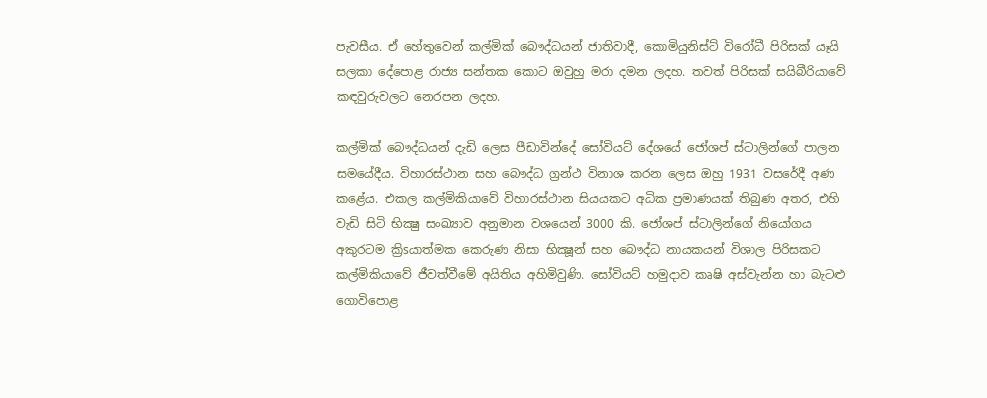පැවසීය. ඒ හේතුවෙන් කල්මික්‌ බෞද්ධයන් ජාතිවාදී, කොමියුනිස්‌ට්‌ විරෝධී පිරිසක්‌ යෑයි සලකා දේපොළ රාජ්‍ය සන්තක කොට ඔවුහු මරා දමන ලදහ. තවත් පිරිසක්‌ සයිබීරියාවේ කඳවුරුවලට නෙරපන ලදහ.

කල්මික්‌ බෞද්ධයන් දැඩි ලෙස පීඩාවින්දේ සෝවියට්‌ දේශයේ ජෝශප් ස්‌ටාලින්ගේ පාලන සමයේදීය. විහාරස්‌ථාන සහ බෞද්ධ ග්‍රන්ථ විනාශ කරන ලෙස ඔහු 1931 වසරේදී අණ කළේය. එකල කල්මිකියාවේ විහාරස්‌ථාන සියයකට අධික ප්‍රමාණයක්‌ තිබුණ අතර, එහි වැඩි සිටි භික්‍ෂු සංඛ්‍යාව අනුමාන වශයෙන් 3000 කි. ජෝශප් ස්‌ටාලින්ගේ නියෝගය අකුරටම ක්‍රිsයාත්මක කෙරුණ නිසා භික්‍ෂූන් සහ බෞද්ධ නායකයන් විශාල පිරිසකට කල්මිකියාවේ ජීවත්වීමේ අයිතිය අහිමිවුණි. සෝවියට්‌ හමුදාව කෘෂි අස්‌වැන්න හා බැටළු ගොවිපොළ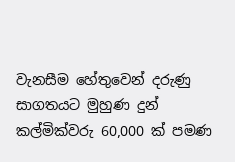වැනසීම හේතුවෙන් දරුණු සාගතයට මුහුණ දුන් කල්මික්‌වරු 60,000 ක්‌ පමණ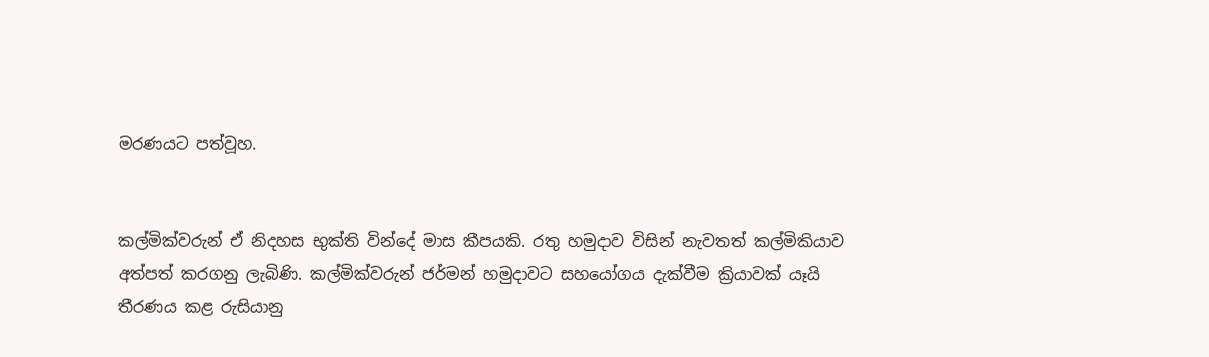මරණයට පත්වූහ.


කල්මික්‌වරුන් ඒ නිදහස භුක්‌ති වින්දේ මාස කීපයකි. රතු හමුදාව විසින් නැවතත් කල්මිකියාව අත්පත් කරගනු ලැබිණි. කල්මික්‌වරුන් ජර්මන් හමුදාවට සහයෝගය දැක්‌වීම ක්‍රියාවක්‌ යෑයි තීරණය කළ රුසියානු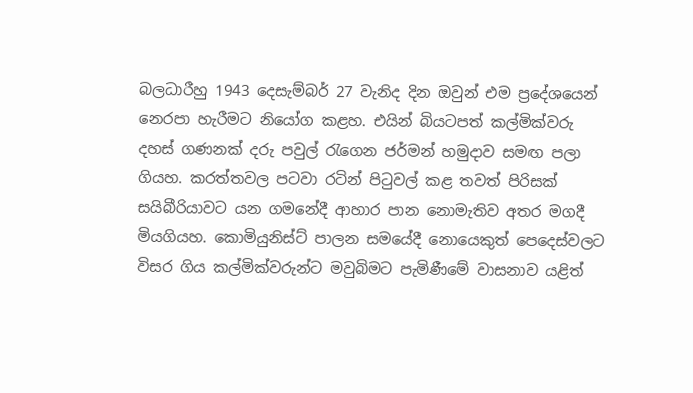බලධාරීහු 1943 දෙසැම්බර් 27 වැනිද දින ඔවුන් එම ප්‍රදේශයෙන් නෙරපා හැරීමට නියෝග කළහ. එයින් බියටපත් කල්මික්‌වරු දහස්‌ ගණනක්‌ දරු පවුල් රැගෙන ජර්මන් හමුදාව සමඟ පලා ගියහ. කරත්තවල පටවා රටින් පිටුවල් කළ තවත් පිරිසක්‌ සයිබීරියාවට යන ගමනේදී ආහාර පාන නොමැතිව අතර මගදී මියගියහ. කොමියුනිස්‌ට්‌ පාලන සමයේදී නොයෙකුත් පෙදෙස්‌වලට විසර ගිය කල්මික්‌වරුන්ට මවුබිමට පැමිණීමේ වාසනාව යළිත්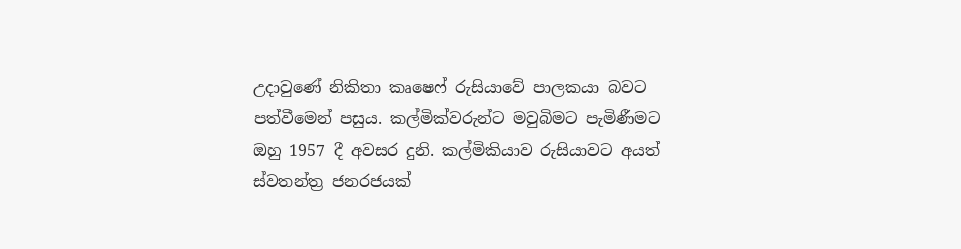උදාවුණේ නිකිතා කෘෂෙෆ් රුසියාවේ පාලකයා බවට පත්වීමෙන් පසුය. කල්මික්‌වරුන්ට මවුබිමට පැමිණීමට ඔහු 1957 දී අවසර දුනි. කල්මිකියාව රුසියාවට අයත් ස්‌වතන්ත්‍ර ජනරජයක්‌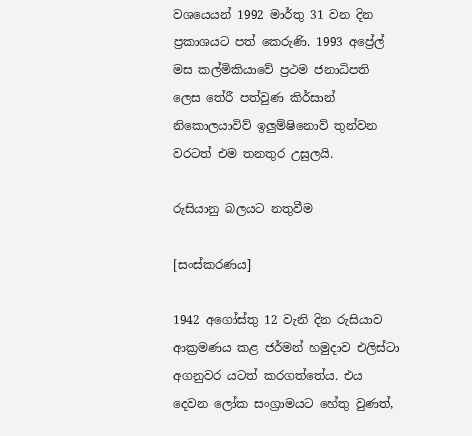වශයෙයන් 1992 මාර්තු 31 වන දින ප්‍රකාශයට පත් කෙරුණි. 1993 අප්‍රේල් මස කල්මිකියාවේ ප්‍රථම ජනාධිපති ලෙස තේරී පත්වුණ කිර්සාන් නිකොලයාවිව් ඉලුම්ෂිනොව් තුන්වන වරටත් එම තනතුර උසුලයි.

රුසියානු බලයට නතුවීම

[සංස්කරණය]

1942 අගෝස්‌තු 12 වැනි දින රුසියාව ආක්‍රමණය කළ ජර්මන් හමුදාව එලිස්‌ටා අගනුවර යටත් කරගත්තේය. එය දෙවන ලෝක සංග්‍රාමයට හේතු වුණත්,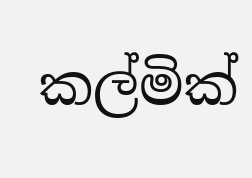කල්මික්‌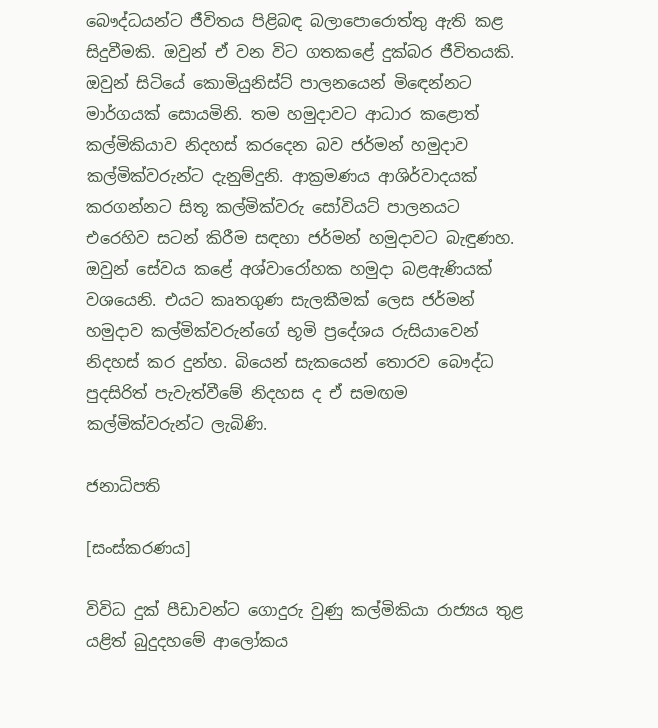බෞද්ධයන්ට ජීවිතය පිළිබඳ බලාපොරොත්තු ඇති කළ සිදුවීමකි. ඔවුන් ඒ වන විට ගතකළේ දුක්‌බර ජීවිතයකි. ඔවුන් සිටියේ කොමියුනිස්‌ට්‌ පාලනයෙන් මිඳෙන්නට මාර්ගයක්‌ සොයමිනි. තම හමුදාවට ආධාර කළොත් කල්මිකියාව නිදහස්‌ කරදෙන බව ජර්මන් හමුදාව කල්මික්‌වරුන්ට දැනුම්දුනි. ආක්‍රමණය ආශිර්වාදයක්‌ කරගන්නට සිතූ කල්මික්‌වරු සෝවියට්‌ පාලනයට එරෙහිව සටන් කිරීම සඳහා ජර්මන් හමුදාවට බැඳුණහ. ඔවුන් සේවය කළේ අශ්වාරෝහක හමුදා බළඇණියක්‌ වශයෙනි. එයට කෘතගුණ සැලකීමක්‌ ලෙස ජර්මන් හමුදාව කල්මික්‌වරුන්ගේ භූමි ප්‍රදේශය රුසියාවෙන් නිදහස්‌ කර දුන්හ. බියෙන් සැකයෙන් තොරව බෞද්ධ පුදසිරිත් පැවැත්වීමේ නිදහස ද ඒ සමඟම කල්මික්‌වරුන්ට ලැබිණි.

ජනාධිපති

[සංස්කරණය]

විවිධ දුක්‌ පීඩාවන්ට ගොදුරු වුණු කල්මිකියා රාජ්‍යය තුළ යළිත් බුදුදහමේ ආලෝකය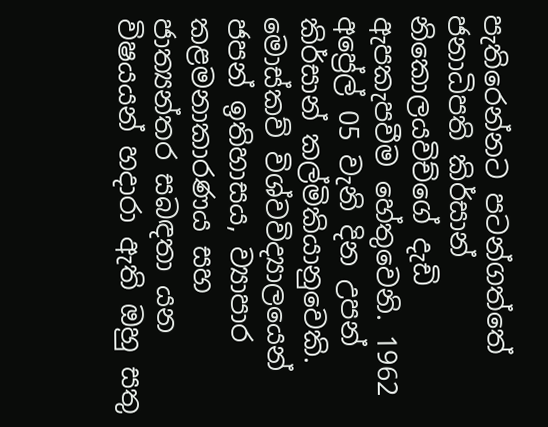පැතිරෙන්නට පටන්ගත්තේ ජනාධිපති කිර්සාන් නිකොලයවිච්ගේ දැඩි ඇපකැපවීම හේතුවෙනි. 1962 අප්‍රේල් 05 වැනි දින උපන් කිර්සාන් කල්මිකියානුවෙකි. මොස්‌කව් විශ්වවිද්‍යාලයෙන් ජපන් ඉතිහාසය, ව්‍යාපාර කළමනාකාරණය සහ ජාත්‍යන්තර සබඳතා යන විෂයයන් හදාරා ඇති ඔහු සතු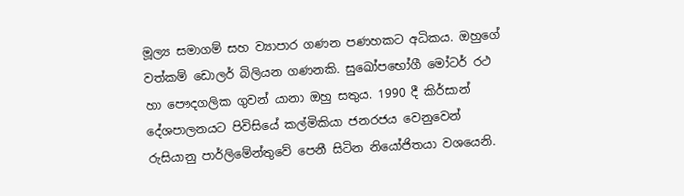මූල්‍ය සමාගම් සහ ව්‍යාපාර ගණන පණහකට අධිකය. ඔහුගේ වත්කම් ඩොලර් බිලියන ගණනකි. සුඛෝපභෝගී මෝටර් රථ හා පෞදගලික ගුවන් යානා ඔහු සතුය. 1990 දී කිර්සාන් දේශපාලනයට පිවිසියේ කල්මිකියා ජනරජය වෙනුවෙන් රුසියානු පාර්ලිමේන්තුවේ පෙනී සිටින නියෝජිතයා වශයෙනි.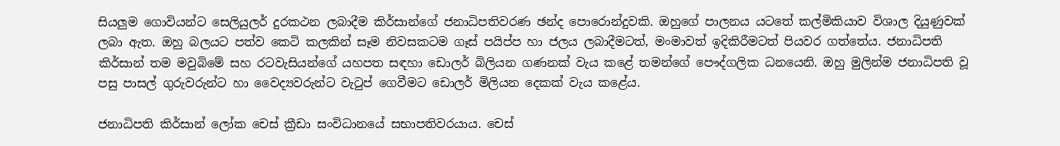සියලුම ගොවියන්ට සෙලියුලර් දුරකථන ලබාදීම කිර්සාන්ගේ ජනාධිපතිවරණ ඡන්ද පොරොන්දුවකි. ඔහුගේ පාලනය යටතේ කල්මිකියාව විශාල දියුණුවක්‌ ලබා ඇත. ඔහු බලයට පත්ව කෙටි කලකින් සෑම නිවසකටම ගෑස්‌ පයිප්ප හා ජලය ලබාදීමටත්, මංමාවත් ඉදිකිරීමටත් පියවර ගත්තේය. ජනාධිපති කිර්සාන් තම මවුබිමේ සහ රටවැසියන්ගේ යහපත සඳහා ඩොලර් බිලියන ගණනක්‌ වැය කළේ තමන්ගේ පෞද්ගලික ධනයෙනි. ඔහු මුලින්ම ජනාධිපති වූ පසු පාසල් ගුරුවරුන්ට හා වෛද්‍යවරුන්ට වැටුප් ගෙවීමට ඩොලර් මිලියන දෙකක්‌ වැය කළේය.

ජනාධිපති කිර්සාන් ලෝක චෙස්‌ ක්‍රීඩා සංවිධානයේ සභාපතිවරයාය. චෙස්‌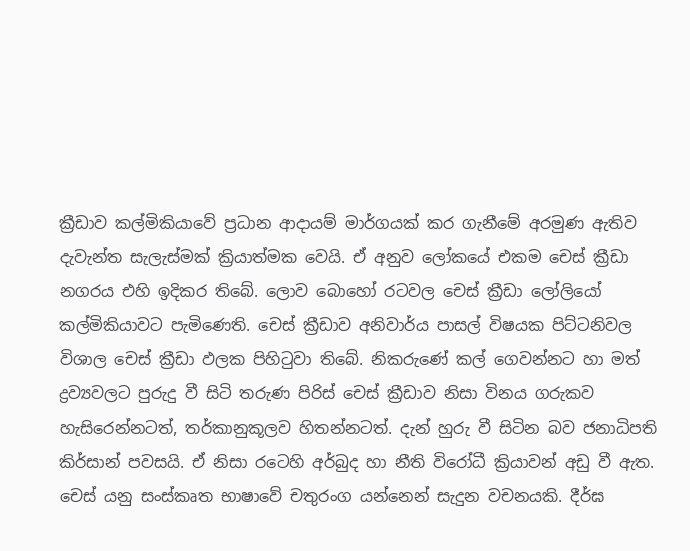ක්‍රීඩාව කල්මිකියාවේ ප්‍රධාන ආදායම් මාර්ගයක්‌ කර ගැනීමේ අරමුණ ඇතිව දැවැන්ත සැලැස්‌මක්‌ ක්‍රියාත්මක වෙයි. ඒ අනුව ලෝකයේ එකම චෙස්‌ ක්‍රීඩා නගරය එහි ඉදිකර තිබේ. ලොව බොහෝ රටවල චෙස්‌ ක්‍රීඩා ලෝලියෝ කල්මිකියාවට පැමිණෙති. චෙස්‌ ක්‍රීඩාව අනිවාර්ය පාසල් විෂයක පිට්‌ටනිවල විශාල චෙස්‌ ක්‍රීඩා ඵලක පිහිටුවා තිබේ. නිකරුණේ කල් ගෙවන්නට හා මත් ද්‍රව්‍යවලට පුරුදු වී සිටි තරුණ පිරිස්‌ චෙස්‌ ක්‍රීඩාව නිසා විනය ගරුකව හැසිරෙන්නටත්, තර්කානුකූලව හිතන්නටත්. දැන් හුරු වී සිටින බව ජනාධිපති කිර්සාන් පවසයි. ඒ නිසා රටෙහි අර්බුද හා නීති විරෝධී ක්‍රියාවන් අඩු වී ඇත. චෙස්‌ යනු සංස්‌කෘත භාෂාවේ චතුරංග යන්නෙන් සැදුන වචනයකි. දීර්ඝ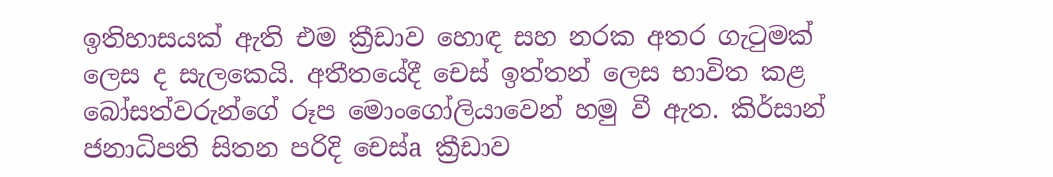ඉතිහාසයක්‌ ඇති එම ක්‍රීඩාව හොඳ සහ නරක අතර ගැටුමක්‌ ලෙස ද සැලකෙයි. අතීතයේදී චෙස්‌ ඉත්තන් ලෙස භාවිත කළ බෝසත්වරුන්ගේ රූප මොංගෝලියාවෙන් හමු වී ඇත. කිර්සාන් ජනාධිපති සිතන පරිදි චෙස්‌a ක්‍රීඩාව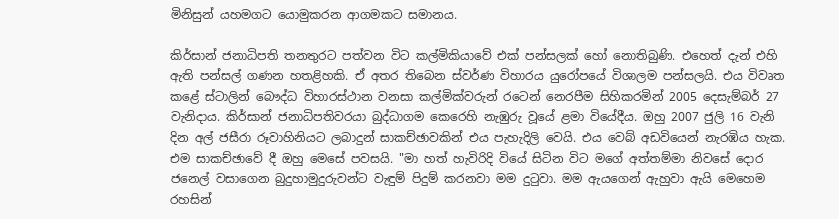මිනිසුන් යහමගට යොමුකරන ආගමකට සමානය.

කිර්සාන් ජනාධිපති තනතුරට පත්වන විට කල්මිකියාවේ එක්‌ පන්සලක්‌ හෝ නොතිබුණි. එහෙත් දැන් එහි ඇති පන්සල් ගණන හතළිහකි. ඒ අතර තිබෙන ස්‌වර්ණ විහාරය යුරෝපයේ විශාලම පන්සලයි. එය විවෘත කළේ ස්‌ටාලින් බෞද්ධ විහාරස්‌ථාන වනසා කල්මික්‌වරුන් රටෙන් නෙරපීම සිහිකරමින් 2005 දෙසැම්බර් 27 වැනිදාය. කිර්සාන් ජනාධිපතිවරයා බුද්ධාගම කෙරෙහි නැඹුරු වූයේ ළමා වියේදීය. ඔහු 2007 ජුලි 16 වැනි දින අල් ජසීරා රූවාහිනියට ලබාදුන් සාකච්ඡාවකින් එය පැහැදිලි වෙයි. එය වෙබ් අඩවියෙන් නැරඹිය හැක. එම සාකච්ඡාවේ දී ඔහු මෙසේ පවසයි. "මා හත් හැවිරිදි වියේ සිටින විට මගේ අත්තම්මා නිවසේ දොර ජනෙල් වසාගෙන බුදුහාමුදුරුවන්ට වැඳුම් පිදුම් කරනවා මම දුටුවා. මම ඇයගෙන් ඇහුවා ඇයි මෙහෙම රහසින්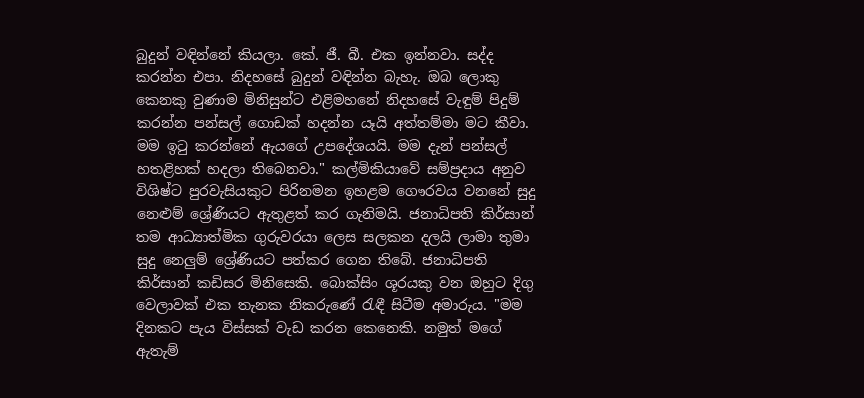බුදුන් වඳින්නේ කියලා. කේ. ජී. බී. එක ඉන්නවා. සද්ද කරන්න එපා. නිදහසේ බුදුන් වඳින්න බැහැ. ඔබ ලොකු කෙනකු වුණාම මිනිසුන්ට එළිමහනේ නිදහසේ වැඳුම් පිදුම් කරන්න පන්සල් ගොඩක්‌ හදන්න යෑයි අත්තම්මා මට කීවා. මම ඉටු කරන්නේ ඇයගේ උපදේශයයි. මම දැන් පන්සල් හතළිහක්‌ හදලා තිබෙනවා." කල්මිකියාවේ සම්ප්‍රදාය අනුව විශිෂ්ට පුරවැසියකුට පිරිනමන ඉහළම ගෞරවය වනනේ සුදු නෙළුම් ශ්‍රේණියට ඇතුළත් කර ගැනිමයි. ජනාධිපති කිර්සාන් තම ආධ්‍යාත්මික ගුරුවරයා ලෙස සලකන දලයි ලාමා තුමා සුදු නෙලුම් ශ්‍රේණියට පත්කර ගෙන තිබේ. ජනාධිපති කිර්සාන් කඩිසර මිනිසෙකි. බොක්‌සිං ශූරයකු වන ඔහුට දිගු වෙලාවක්‌ එක තැනක නිකරුණේ රැඳී සිටීම අමාරුය. "මම දිනකට පැය විස්‌සක්‌ වැඩ කරන කෙනෙකි. නමුත් මගේ ඇතැම්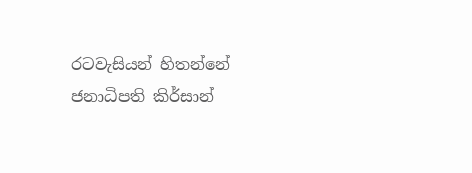රටවැසියන් හිතන්නේ ජනාධිපති කිර්සාන්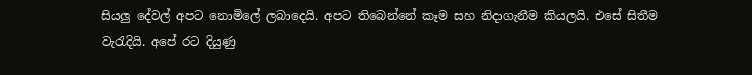සියලු දේවල් අපට නොමිලේ ලබාදෙයි. අපට තිබෙන්නේ කෑම සහ නිදාගැනීම කියලයි. එසේ සිතීම වැරැදියි. අපේ රට දියුණු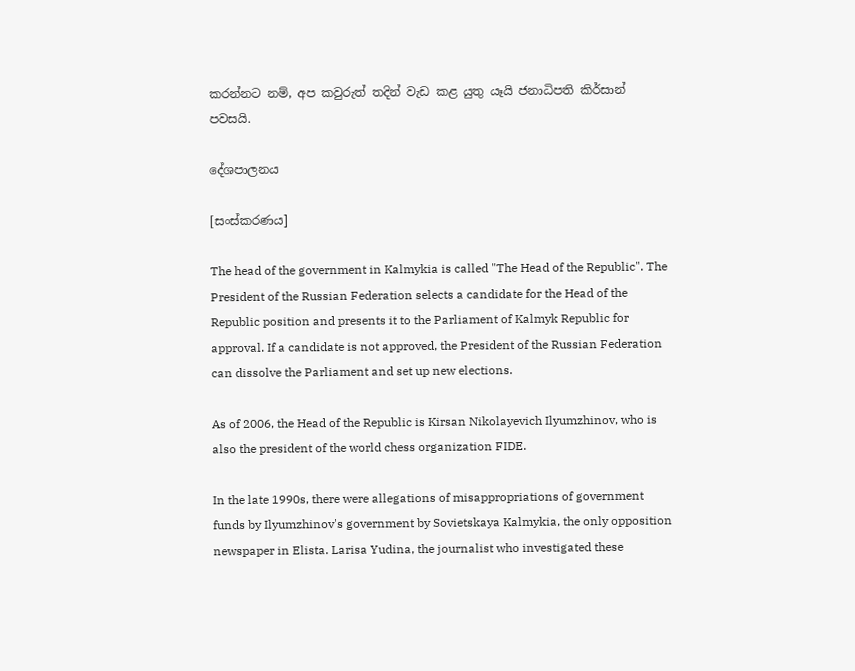කරන්නට නම්, අප කවුරුත් තදින් වැඩ කළ යුතු යෑයි ජනාධිපති කිර්සාන් පවසයි.

දේශපාලනය

[සංස්කරණය]

The head of the government in Kalmykia is called "The Head of the Republic". The President of the Russian Federation selects a candidate for the Head of the Republic position and presents it to the Parliament of Kalmyk Republic for approval. If a candidate is not approved, the President of the Russian Federation can dissolve the Parliament and set up new elections.

As of 2006, the Head of the Republic is Kirsan Nikolayevich Ilyumzhinov, who is also the president of the world chess organization FIDE.

In the late 1990s, there were allegations of misappropriations of government funds by Ilyumzhinov's government by Sovietskaya Kalmykia, the only opposition newspaper in Elista. Larisa Yudina, the journalist who investigated these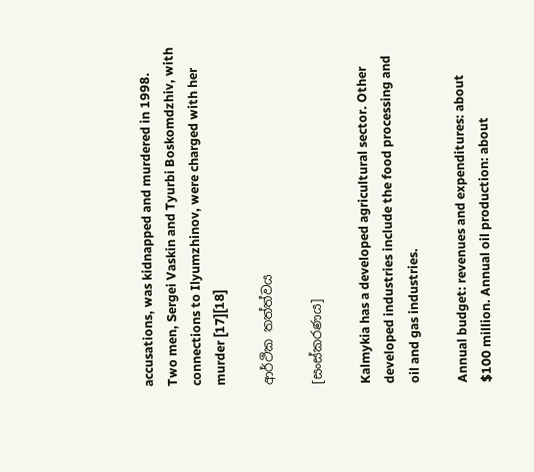accusations, was kidnapped and murdered in 1998. Two men, Sergei Vaskin and Tyurbi Boskomdzhiv, with connections to Ilyumzhinov, were charged with her murder [17][18]

ආර්ථික තත්ත්වය

[සංස්කරණය]

Kalmykia has a developed agricultural sector. Other developed industries include the food processing and oil and gas industries.

Annual budget: revenues and expenditures: about $100 million. Annual oil production: about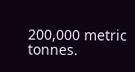200,000 metric tonnes.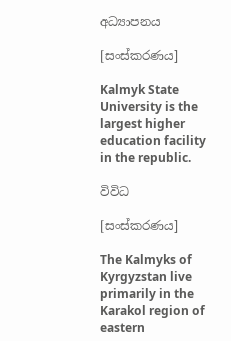අධ්‍යාපනය

[සංස්කරණය]

Kalmyk State University is the largest higher education facility in the republic.

විවිධ

[සංස්කරණය]

The Kalmyks of Kyrgyzstan live primarily in the Karakol region of eastern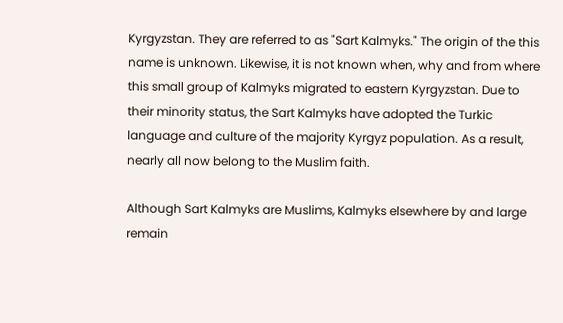Kyrgyzstan. They are referred to as "Sart Kalmyks." The origin of the this name is unknown. Likewise, it is not known when, why and from where this small group of Kalmyks migrated to eastern Kyrgyzstan. Due to their minority status, the Sart Kalmyks have adopted the Turkic language and culture of the majority Kyrgyz population. As a result, nearly all now belong to the Muslim faith.

Although Sart Kalmyks are Muslims, Kalmyks elsewhere by and large remain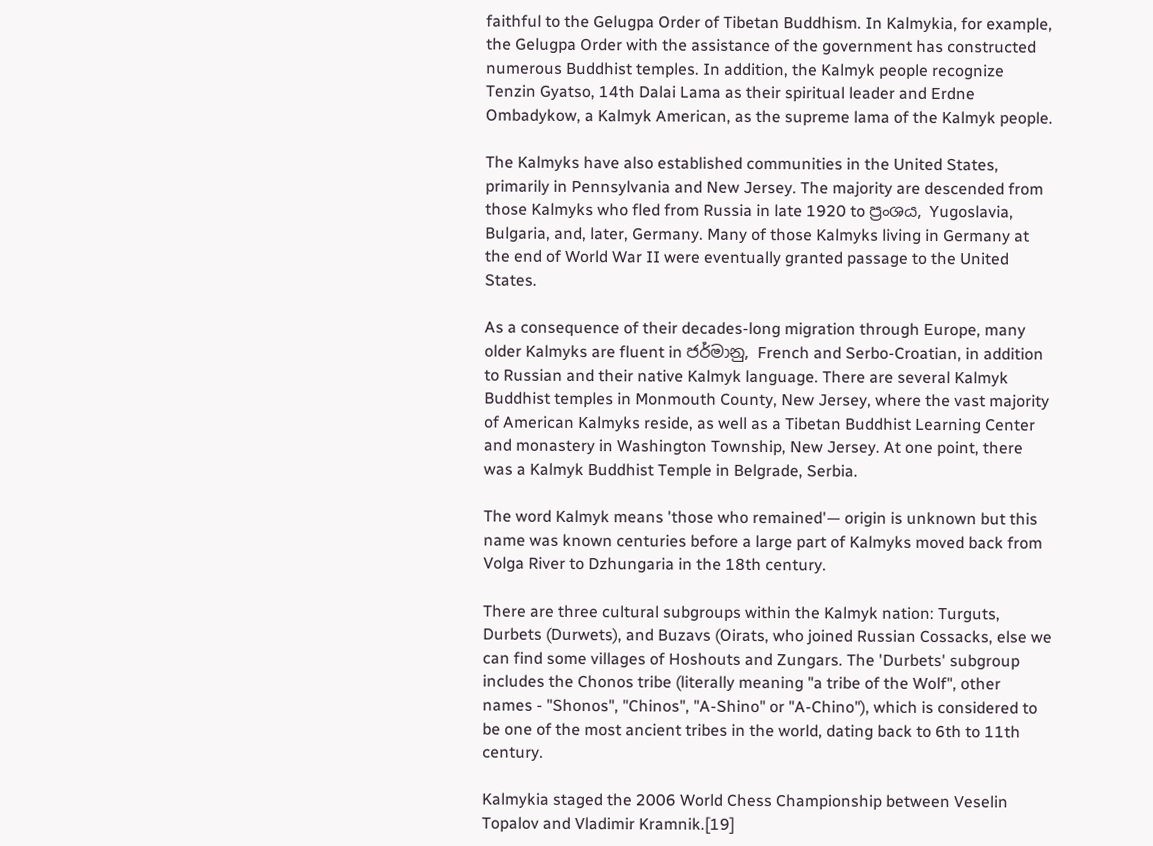faithful to the Gelugpa Order of Tibetan Buddhism. In Kalmykia, for example, the Gelugpa Order with the assistance of the government has constructed numerous Buddhist temples. In addition, the Kalmyk people recognize Tenzin Gyatso, 14th Dalai Lama as their spiritual leader and Erdne Ombadykow, a Kalmyk American, as the supreme lama of the Kalmyk people.

The Kalmyks have also established communities in the United States, primarily in Pennsylvania and New Jersey. The majority are descended from those Kalmyks who fled from Russia in late 1920 to ප්‍රංශය, Yugoslavia, Bulgaria, and, later, Germany. Many of those Kalmyks living in Germany at the end of World War II were eventually granted passage to the United States.

As a consequence of their decades-long migration through Europe, many older Kalmyks are fluent in ජර්මානු, French and Serbo-Croatian, in addition to Russian and their native Kalmyk language. There are several Kalmyk Buddhist temples in Monmouth County, New Jersey, where the vast majority of American Kalmyks reside, as well as a Tibetan Buddhist Learning Center and monastery in Washington Township, New Jersey. At one point, there was a Kalmyk Buddhist Temple in Belgrade, Serbia.

The word Kalmyk means 'those who remained'— origin is unknown but this name was known centuries before a large part of Kalmyks moved back from Volga River to Dzhungaria in the 18th century.

There are three cultural subgroups within the Kalmyk nation: Turguts, Durbets (Durwets), and Buzavs (Oirats, who joined Russian Cossacks, else we can find some villages of Hoshouts and Zungars. The 'Durbets' subgroup includes the Chonos tribe (literally meaning "a tribe of the Wolf", other names - "Shonos", "Chinos", "A-Shino" or "A-Chino"), which is considered to be one of the most ancient tribes in the world, dating back to 6th to 11th century.

Kalmykia staged the 2006 World Chess Championship between Veselin Topalov and Vladimir Kramnik.[19]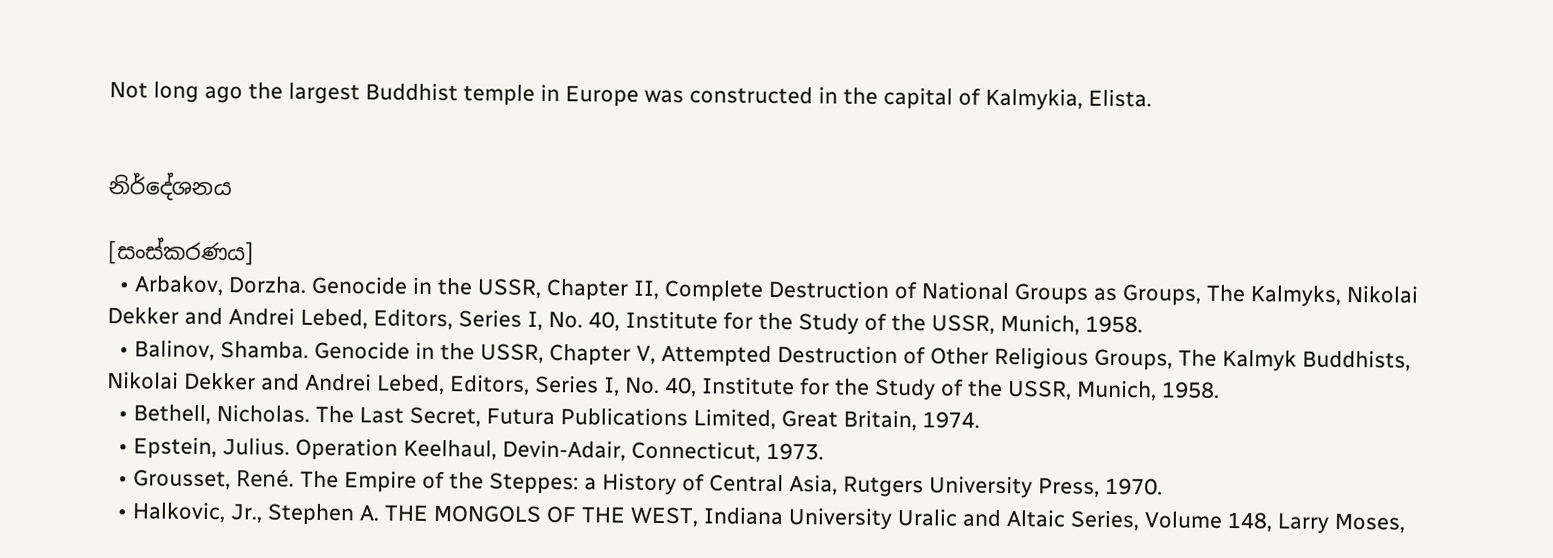Not long ago the largest Buddhist temple in Europe was constructed in the capital of Kalmykia, Elista.


නිර්දේශනය

[සංස්කරණය]
  • Arbakov, Dorzha. Genocide in the USSR, Chapter II, Complete Destruction of National Groups as Groups, The Kalmyks, Nikolai Dekker and Andrei Lebed, Editors, Series I, No. 40, Institute for the Study of the USSR, Munich, 1958.
  • Balinov, Shamba. Genocide in the USSR, Chapter V, Attempted Destruction of Other Religious Groups, The Kalmyk Buddhists, Nikolai Dekker and Andrei Lebed, Editors, Series I, No. 40, Institute for the Study of the USSR, Munich, 1958.
  • Bethell, Nicholas. The Last Secret, Futura Publications Limited, Great Britain, 1974.
  • Epstein, Julius. Operation Keelhaul, Devin-Adair, Connecticut, 1973.
  • Grousset, René. The Empire of the Steppes: a History of Central Asia, Rutgers University Press, 1970.
  • Halkovic, Jr., Stephen A. THE MONGOLS OF THE WEST, Indiana University Uralic and Altaic Series, Volume 148, Larry Moses,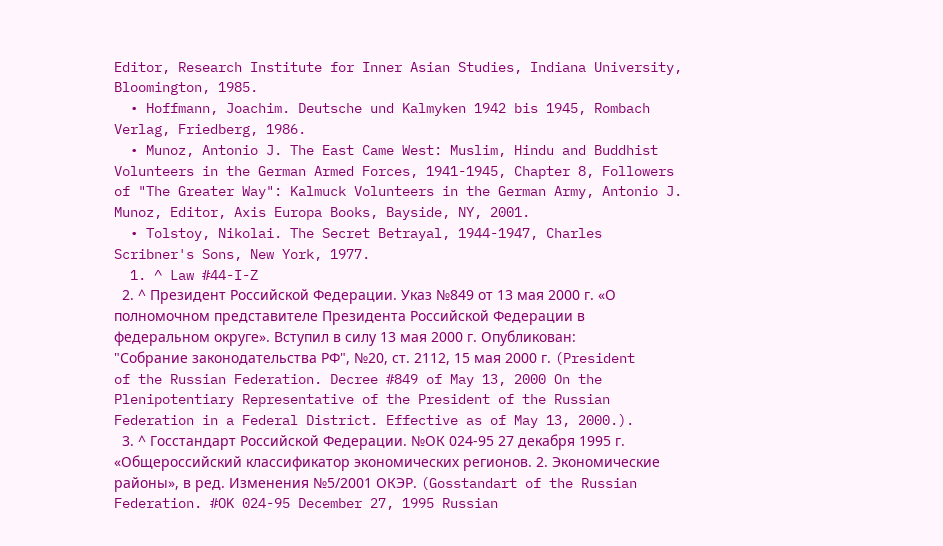Editor, Research Institute for Inner Asian Studies, Indiana University, Bloomington, 1985.
  • Hoffmann, Joachim. Deutsche und Kalmyken 1942 bis 1945, Rombach Verlag, Friedberg, 1986.
  • Munoz, Antonio J. The East Came West: Muslim, Hindu and Buddhist Volunteers in the German Armed Forces, 1941-1945, Chapter 8, Followers of "The Greater Way": Kalmuck Volunteers in the German Army, Antonio J. Munoz, Editor, Axis Europa Books, Bayside, NY, 2001.
  • Tolstoy, Nikolai. The Secret Betrayal, 1944-1947, Charles Scribner's Sons, New York, 1977.
  1. ^ Law #44-I-Z
  2. ^ Президент Российской Федерации. Указ №849 от 13 мая 2000 г. «О полномочном представителе Президента Российской Федерации в федеральном округе». Вступил в силу 13 мая 2000 г. Опубликован: "Собрание законодательства РФ", №20, ст. 2112, 15 мая 2000 г. (President of the Russian Federation. Decree #849 of May 13, 2000 On the Plenipotentiary Representative of the President of the Russian Federation in a Federal District. Effective as of May 13, 2000.).
  3. ^ Госстандарт Российской Федерации. №ОК 024-95 27 декабря 1995 г. «Общероссийский классификатор экономических регионов. 2. Экономические районы», в ред. Изменения №5/2001 ОКЭР. (Gosstandart of the Russian Federation. #OK 024-95 December 27, 1995 Russian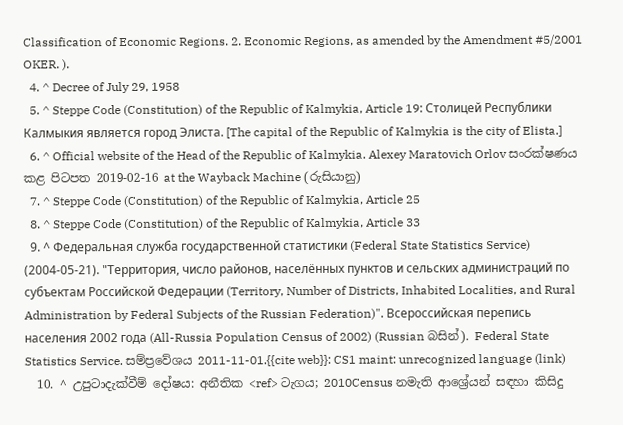Classification of Economic Regions. 2. Economic Regions, as amended by the Amendment #5/2001 OKER. ).
  4. ^ Decree of July 29, 1958
  5. ^ Steppe Code (Constitution) of the Republic of Kalmykia, Article 19: Столицей Республики Калмыкия является город Элиста. [The capital of the Republic of Kalmykia is the city of Elista.]
  6. ^ Official website of the Head of the Republic of Kalmykia. Alexey Maratovich Orlov සංරක්ෂණය කළ පිටපත 2019-02-16 at the Wayback Machine (රුසියානු)
  7. ^ Steppe Code (Constitution) of the Republic of Kalmykia, Article 25
  8. ^ Steppe Code (Constitution) of the Republic of Kalmykia, Article 33
  9. ^ Федеральная служба государственной статистики (Federal State Statistics Service) (2004-05-21). "Территория, число районов, населённых пунктов и сельских администраций по субъектам Российской Федерации (Territory, Number of Districts, Inhabited Localities, and Rural Administration by Federal Subjects of the Russian Federation)". Всероссийская перепись населения 2002 года (All-Russia Population Census of 2002) (Russian බසින්). Federal State Statistics Service. සම්ප්‍රවේශය 2011-11-01.{{cite web}}: CS1 maint: unrecognized language (link)
  10. ^ උපුටාදැක්වීම් දෝෂය: අනීතික <ref> ටැගය; 2010Census නමැති ආශ්‍රේයන් සඳහා කිසිදු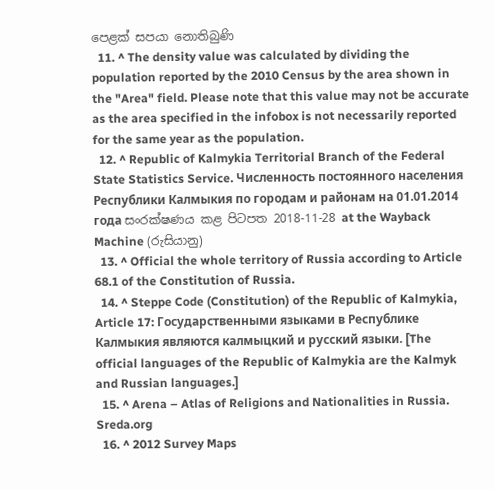පෙළක් සපයා නොතිබුණි
  11. ^ The density value was calculated by dividing the population reported by the 2010 Census by the area shown in the "Area" field. Please note that this value may not be accurate as the area specified in the infobox is not necessarily reported for the same year as the population.
  12. ^ Republic of Kalmykia Territorial Branch of the Federal State Statistics Service. Численность постоянного населения Республики Калмыкия по городам и районам на 01.01.2014 года සංරක්ෂණය කළ පිටපත 2018-11-28 at the Wayback Machine (රුසියානු)
  13. ^ Official the whole territory of Russia according to Article 68.1 of the Constitution of Russia.
  14. ^ Steppe Code (Constitution) of the Republic of Kalmykia, Article 17: Государственными языками в Республике Калмыкия являются калмыцкий и русский языки. [The official languages of the Republic of Kalmykia are the Kalmyk and Russian languages.]
  15. ^ Arena – Atlas of Religions and Nationalities in Russia. Sreda.org
  16. ^ 2012 Survey Maps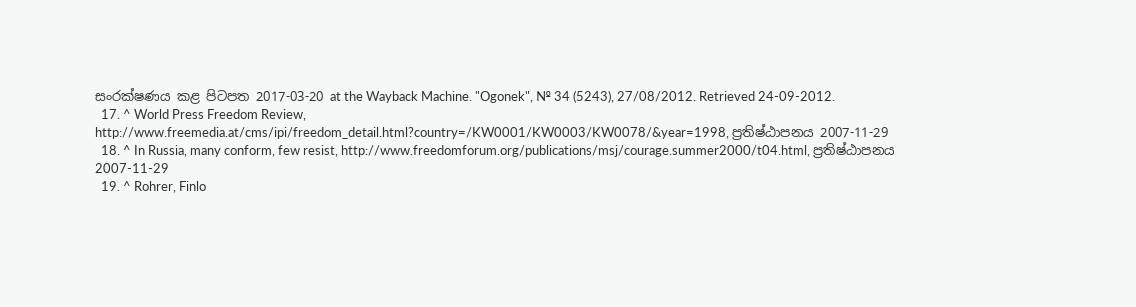සංරක්ෂණය කළ පිටපත 2017-03-20 at the Wayback Machine. "Ogonek", № 34 (5243), 27/08/2012. Retrieved 24-09-2012.
  17. ^ World Press Freedom Review, http://www.freemedia.at/cms/ipi/freedom_detail.html?country=/KW0001/KW0003/KW0078/&year=1998, ප්‍රතිෂ්ඨාපනය 2007-11-29
  18. ^ In Russia, many conform, few resist, http://www.freedomforum.org/publications/msj/courage.summer2000/t04.html, ප්‍රතිෂ්ඨාපනය 2007-11-29
  19. ^ Rohrer, Finlo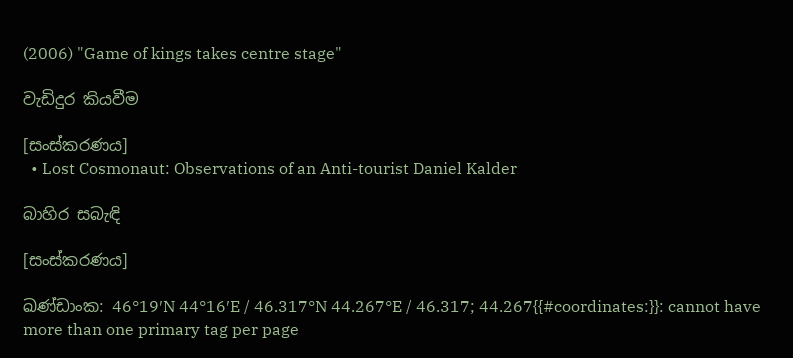(2006) "Game of kings takes centre stage"

වැඩිදුර කියවීම

[සංස්කරණය]
  • Lost Cosmonaut: Observations of an Anti-tourist Daniel Kalder

බාහිර සබැඳි

[සංස්කරණය]

ඛණ්ඩාංක: 46°19′N 44°16′E / 46.317°N 44.267°E / 46.317; 44.267{{#coordinates:}}: cannot have more than one primary tag per page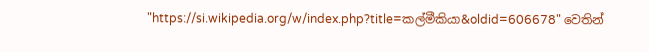"https://si.wikipedia.org/w/index.php?title=කල්මීකියා&oldid=606678" වෙතින්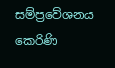සම්ප්‍රවේශනය කෙරිණි